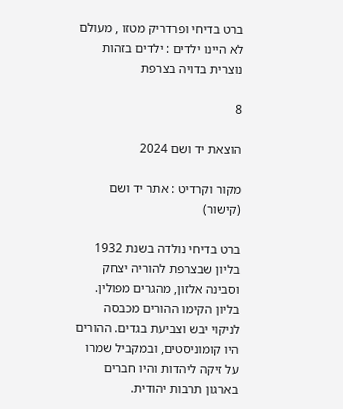ברט בדיחי ופרדריק מטזו , מעולם לא היינו ילדים : ילדים בזהות נוצרית בדויה בצרפת

8

הוצאת יד ושם 2024

מקור וקרדיט : אתר יד ושם (קישור)

ברט בדיחי נולדה בשנת 1932 בליון שבצרפת להוריה יצחק וסבינה אלזון, מהגרים מפולין. בליון הקימו ההורים מכבסה לניקוי יבש וצביעת בגדים. ההורים היו קומוניסטים, ובמקביל שמרו על זיקה ליהדות והיו חברים בארגון תרבות יהודית.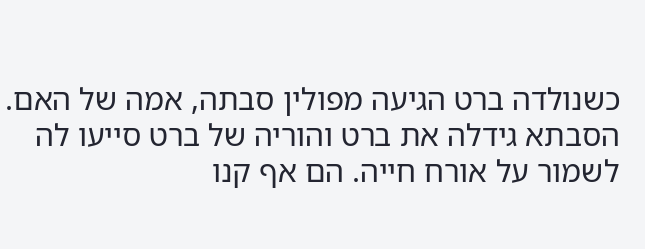כשנולדה ברט הגיעה מפולין סבתה, אמה של האם. הסבתא גידלה את ברט והוריה של ברט סייעו לה לשמור על אורח חייה. הם אף קנו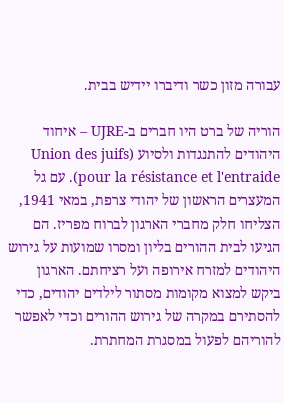עבורה מזון כשר ודיברו יידיש בבית.

הוריה של ברט היו חברים ב-UJRE – איחוד היהודים להתנגדות ולסיוע (Union des juifs pour la résistance et l'entraide). עם גל המעצרים הראשון של יהודי צרפת, במאי 1941, הצליחו חלק מחברי הארגון לברוח מפריז. הם הגיעו לבית ההורים בליון ומסרו שמועות על גירוש היהודים למזרח אירופה ועל רציחתם. הארגון ביקש למצוא מקומות מסתור לילדים יהודים, כדי להסתירם במקרה של גירוש ההורים וכדי לאפשר להוריהם לפעול במסגרת המחתרת.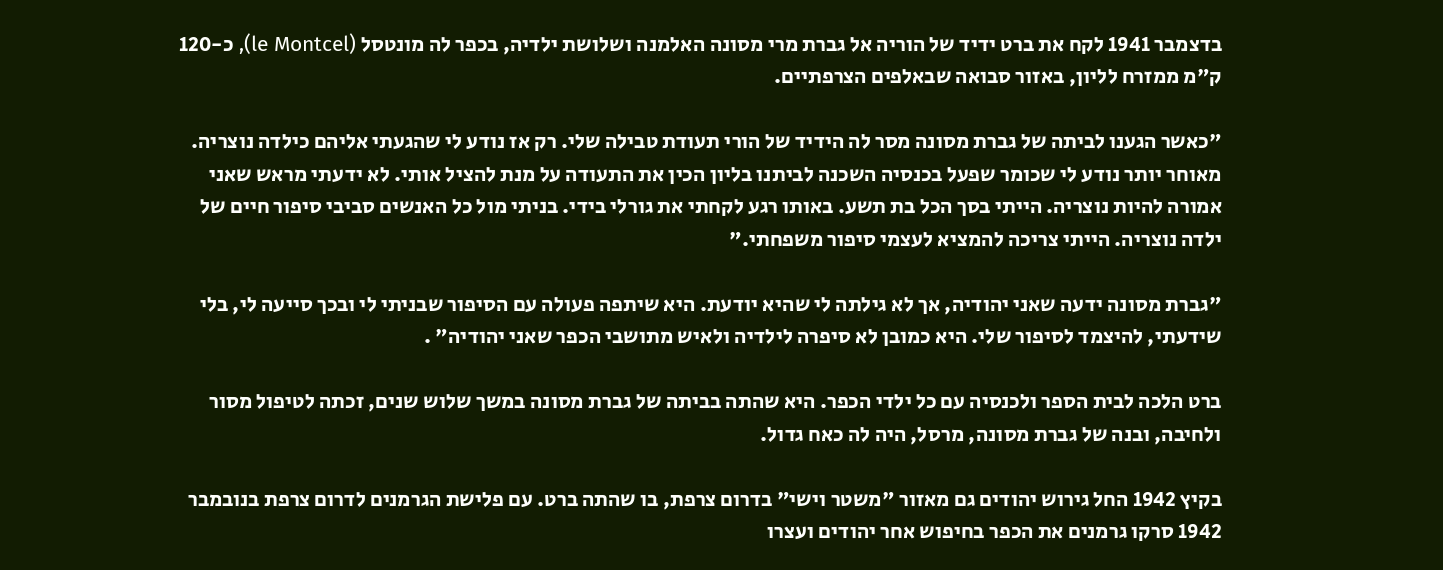בדצמבר 1941 לקח את ברט ידיד של הוריה אל גברת מרי מסונה האלמנה ושלושת ילדיה, בכפר לה מונטסל (le Montcel), כ-120 ק"מ ממזרח לליון, באזור סבואה שבאלפים הצרפתיים.

"כאשר הגענו לביתה של גברת מסונה מסר לה הידיד של הורי תעודת טבילה שלי. רק אז נודע לי שהגעתי אליהם כילדה נוצריה. מאוחר יותר נודע לי שכומר שפעל בכנסיה השכנה לביתנו בליון הכין את התעודה על מנת להציל אותי. לא ידעתי מראש שאני אמורה להיות נוצריה. הייתי בסך הכל בת תשע. באותו רגע לקחתי את גורלי בידי. בניתי מול כל האנשים סביבי סיפור חיים של ילדה נוצריה. הייתי צריכה להמציא לעצמי סיפור משפחתי."

"גברת מסונה ידעה שאני יהודיה, אך לא גילתה לי שהיא יודעת. היא שיתפה פעולה עם הסיפור שבניתי לי ובכך סייעה לי, בלי שידעתי, להיצמד לסיפור שלי. היא כמובן לא סיפרה לילדיה ולאיש מתושבי הכפר שאני יהודיה" .

ברט הלכה לבית הספר ולכנסיה עם כל ילדי הכפר. היא שהתה בביתה של גברת מסונה במשך שלוש שנים, זכתה לטיפול מסור ולחיבה, ובנה של גברת מסונה, מרסל, היה לה כאח גדול.

בקיץ 1942 החל גירוש יהודים גם מאזור "משטר וישי" בדרום צרפת, בו שהתה ברט. עם פלישת הגרמנים לדרום צרפת בנובמבר 1942 סרקו גרמנים את הכפר בחיפוש אחר יהודים ועצרו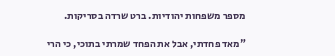מספר משפחות יהודיות. ברט שרדה בסריקות.

"מאד פחדתי, אבל את הפחד שמרתי בתוכי, כי הרי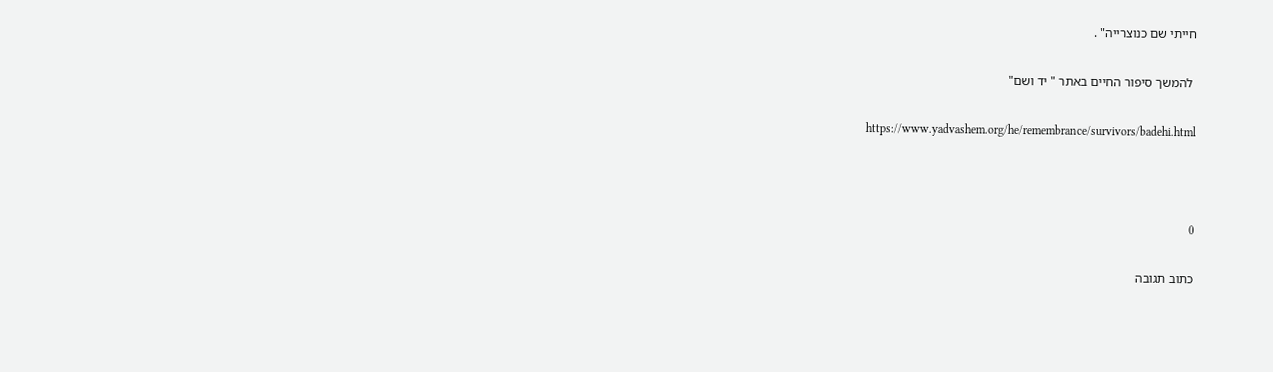חייתי שם כנוצרייה" .

 להמשך סיפור החיים באתר " יד ושם"

https://www.yadvashem.org/he/remembrance/survivors/badehi.html



0

כתוב תגובה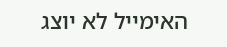האימייל לא יוצג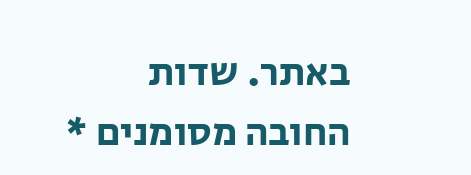באתר. שדות החובה מסומנים *